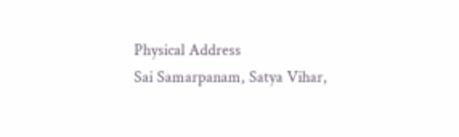Physical Address
Sai Samarpanam, Satya Vihar,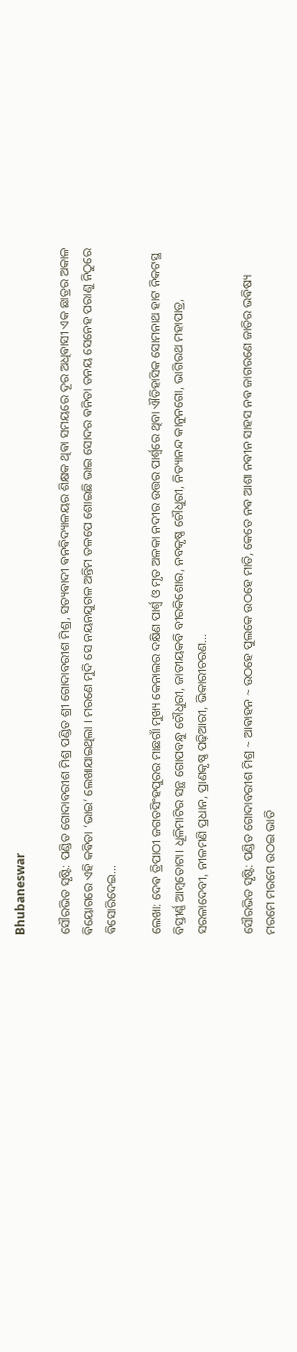Bhubaneswar

ସୌରଭିତ ସୃଷ୍ଟି: ପଣ୍ଡିତ ଗୋଦାବରୀଶ ମିଶ୍ର ପଣ୍ଡିତ ଶ୍ରୀ ଗୋଦାବରୀଶ ମିଶ୍ର, ସତ୍ୟଵାଦୀ ଵନଵିଦ୍ୟାଳୟର ଶିକ୍ଷକ ଥିଵା ସମୟରେ ଦୂର ଅଧିଵାସୀ ଏକ ଛାତ୍ରର ଅକାଳ ଵିୟୋଗରେ ଏହି କଵିତା ‘ଭାଇ’ ଲେଖାଯାଇଥିଲା । ମରଣେ ମୁଦି ସେ ନୟନଯୁଗଳ ଅନ୍ତିମ ତଳପେ ଶୋଇଛି ଭାଇ ସୋଦର ଵନିତା ତନୟ ସେନେହ ପରାଣୁ ନିଠୁରେ ଵିସୋରିଦେଇ…

ଲେଖା: ଦେଵ ତ୍ରିପାଠୀ ଜଗତସିଂହପୁରର ମାଛଗାଁ ମୁଖ୍ୟ କେନାଲର ଦକ୍ଷିଣ ପାର୍ଶ୍ଵ ଓ ମୃତ ଅଳକା ନଦୀର ଉତ୍ତର ପାର୍ଶ୍ୱରେ ଥିବା ଐତିହାସିକ ସୋମନାଥ ହାଟ ନିକଟସ୍ଥ ବିସ୍ତୀର୍ଣ୍ଣ ଆମ୍ବତୋଟା। ଧୂଳିମାଟିର ସନ୍ଥ ଗୋପବନ୍ଧୁ ଚୌଧୁରୀ, ଜାତୀୟକବି ବୀରକିଶୋର, ନବକୃଷ୍ଣ ଚୌଧୁରୀ, ନିତ୍ୟାନନ୍ଦ କାନୁନଗୋ, ଭାଗିରଥ ମହାପାତ୍ର, ସରଳାଦେବୀ, ନୀଳମଣି ପ୍ରଧାନ, ପ୍ରାଣକୃଷ୍ଣ ପଢ଼ିଆରୀ, ଭିକାରୀଚରଣ…

ସୌରଭିତ ସୃଷ୍ଟି: ପଣ୍ଡିତ ଗୋଦାବରୀଶ ମିଶ୍ର ~ ଆଵାହନ ~ ଉଠହେ ପୁଲକେ ଉଠହେ ମାତି, କେତେ ନଵ ଆଶା ନଵୀନ ସାହସ ନଵ ଜାଗରଣେ ଜାତିର ଭଵିଷ୍ୟ ମରମେ ମରମେ ଉଠଇ ଭାତି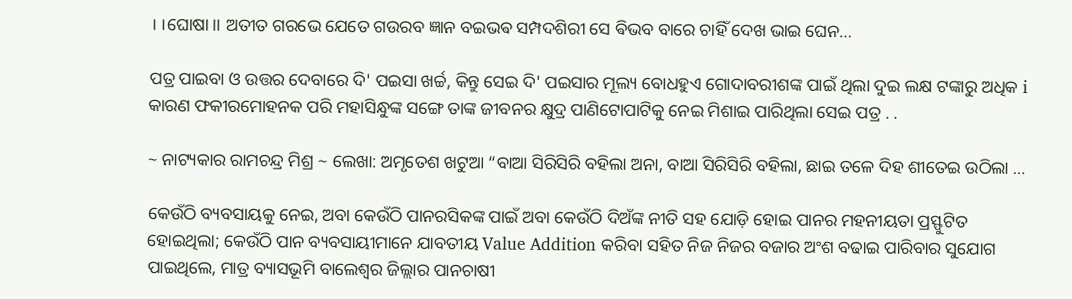।।ଘୋଷା।। ଅତୀତ ଗରଭେ ଯେତେ ଗଉରବ ଜ୍ଞାନ ବଇଭଵ ସମ୍ପଦଶିରୀ ସେ ଵିଭବ ବାରେ ଚାହିଁ ଦେଖ ଭାଇ ଘେନ…

ପତ୍ର ପାଇବା ଓ ଉତ୍ତର ଦେବାରେ ଦି' ପଇସା ଖର୍ଚ୍ଚ, କିନ୍ତୁ ସେଇ ଦି' ପଇସାର ମୂଲ୍ୟ ବୋଧହୁଏ ଗୋଦାବରୀଶଙ୍କ ପାଇଁ ଥିଲା ଦୁଇ ଲକ୍ଷ ଟଙ୍କାରୁ ଅଧିକ i କାରଣ ଫକୀରମୋହନକ ପରି ମହାସିନ୍ଧୁଙ୍କ ସଙ୍ଗେ ତାଙ୍କ ଜୀବନର କ୍ଷୁଦ୍ର ପାଣିଟୋପାଟିକୁ ନେଇ ମିଶାଇ ପାରିଥିଲା ସେଇ ପତ୍ର . .

~ ନାଟ୍ୟକାର ରାମଚନ୍ଦ୍ର ମିଶ୍ର ~ ଲେଖା: ଅମୃତେଶ ଖଟୁଆ “ବାଆ ସିରିସିରି ବହିଲା ଅନା, ବାଆ ସିରିସିରି ବହିଲା, ଛାଇ ତଳେ ଦିହ ଶୀତେଇ ଉଠିଲା …

କେଉଁଠି ବ୍ୟବସାୟକୁ ନେଇ, ଅବା କେଉଁଠି ପାନରସିକଙ୍କ ପାଇଁ ଅବା କେଉଁଠି ଦିଅଁଙ୍କ ନୀତି ସହ ଯୋଡ଼ି ହୋଇ ପାନର ମହନୀୟତା ପ୍ରସ୍ଫୁଟିତ ହୋଇଥିଲା; କେଉଁଠି ପାନ ବ୍ୟବସାୟୀମାନେ ଯାବତୀୟ Value Addition କରିବା ସହିତ ନିଜ ନିଜର ବଜାର ଅଂଶ ବଢାଇ ପାରିବାର ସୁଯୋଗ ପାଇଥିଲେ, ମାତ୍ର ବ୍ୟାସଭୂମି ବାଲେଶ୍ଵର ଜିଲ୍ଲାର ପାନଚାଷୀ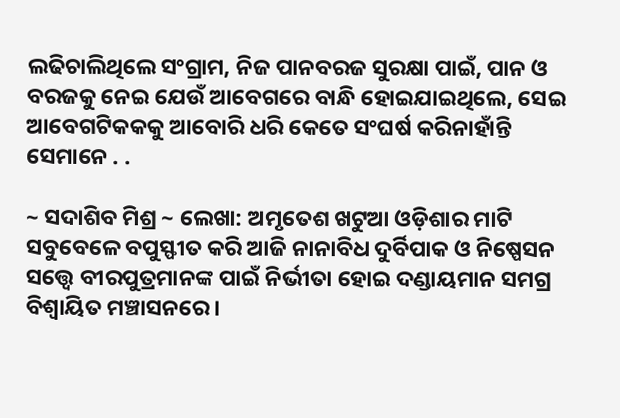ଲଢିଚାଲିଥିଲେ ସଂଗ୍ରାମ, ନିଜ ପାନବରଜ ସୁରକ୍ଷା ପାଇଁ, ପାନ ଓ ବରଜକୁ ନେଇ ଯେଉଁ ଆବେଗରେ ବାନ୍ଧି ହୋଇଯାଇଥିଲେ, ସେଇ ଆବେଗଟିକକକୁ ଆବୋରି ଧରି କେତେ ସଂଘର୍ଷ କରିନାହାଁନ୍ତି ସେମାନେ . .

~ ସଦାଶିବ ମିଶ୍ର ~ ଲେଖା: ଅମୃତେଶ ଖଟୁଆ ଓଡ଼ିଶାର ମାଟି ସବୁବେଳେ ବପୁସ୍ଫୀତ କରି ଆଜି ନାନାବିଧ ଦୁର୍ବିପାକ ଓ ନିଷ୍ପେସନ ସତ୍ତ୍ଵେ ବୀରପୁତ୍ରମାନଙ୍କ ପାଇଁ ନିର୍ଭୀତା ହୋଇ ଦଣ୍ଡାୟମାନ ସମଗ୍ର ବିଶ୍ଵାୟିତ ମଞ୍ଚାସନରେ।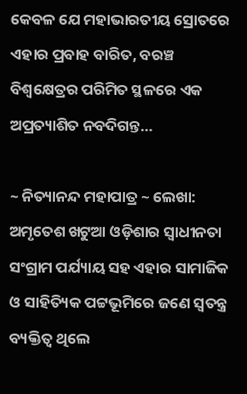କେବଳ ଯେ ମହାଭାରତୀୟ ସ୍ରୋତରେ ଏହାର ପ୍ରବାହ ବାରିତ, ବରଞ୍ଚ ବିଶ୍ଵକ୍ଷେତ୍ରର ପରିମିତ ସ୍ଥଳରେ ଏକ ଅପ୍ରତ୍ୟାଶିତ ନବଦିଗନ୍ତ…

~ ନିତ୍ୟାନନ୍ଦ ମହାପାତ୍ର ~ ଲେଖା: ଅମୃତେଶ ଖଟୁଆ ଓଡ଼ିଶାର ସ୍ଵାଧୀନତା ସଂଗ୍ରାମ ପର୍ଯ୍ୟାୟ ସହ ଏହାର ସାମାଜିକ ଓ ସାହିତ୍ୟିକ ପଟ୍ଟଭୂମିରେ ଜଣେ ସ୍ଵତନ୍ତ୍ର ବ୍ୟକ୍ତିତ୍ଵ ଥିଲେ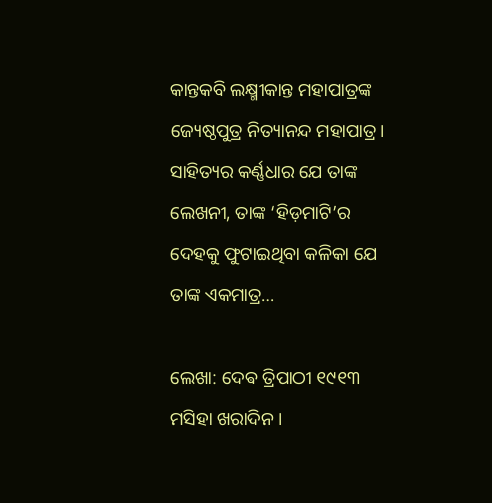କାନ୍ତକବି ଲକ୍ଷ୍ମୀକାନ୍ତ ମହାପାତ୍ରଙ୍କ ଜ୍ୟେଷ୍ଠପୁତ୍ର ନିତ୍ୟାନନ୍ଦ ମହାପାତ୍ର। ସାହିତ୍ୟର କର୍ଣ୍ଣଧାର ଯେ ତାଙ୍କ ଲେଖନୀ, ତାଙ୍କ ‘ହିଡ଼ମାଟି’ର ଦେହକୁ ଫୁଟାଇଥିବା କଳିକା ଯେ ତାଙ୍କ ଏକମାତ୍ର…

ଲେଖା: ଦେଵ ତ୍ରିପାଠୀ ୧୯୧୩ ମସିହା ଖରାଦିନ ।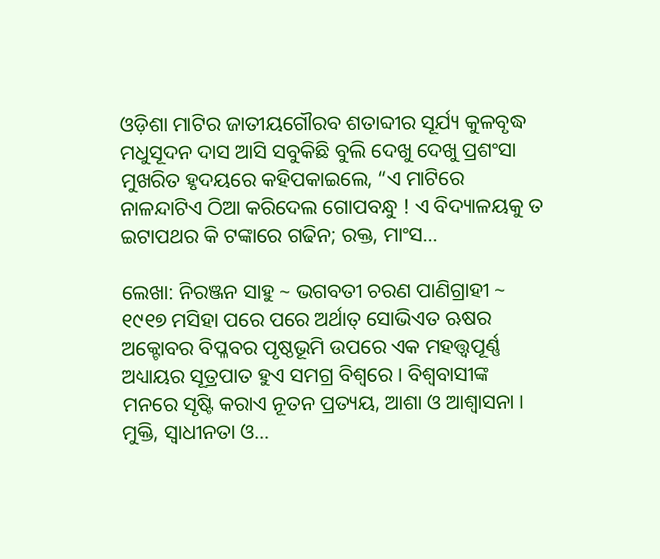ଓଡ଼ିଶା ମାଟିର ଜାତୀୟଗୌରବ ଶତାବ୍ଦୀର ସୂର୍ଯ୍ୟ କୁଳବୃଦ୍ଧ ମଧୁସୂଦନ ଦାସ ଆସି ସବୁକିଛି ବୁଲି ଦେଖୁ ଦେଖୁ ପ୍ରଶଂସା ମୁଖରିତ ହୃଦୟରେ କହିପକାଇଲେ, “ଏ ମାଟିରେ ନାଳନ୍ଦାଟିଏ ଠିଆ କରିଦେଲ ଗୋପବନ୍ଧୁ ! ଏ ବିଦ୍ୟାଳୟକୁ ତ ଇଟାପଥର କି ଟଙ୍କାରେ ଗଢିନ; ରକ୍ତ, ମାଂସ…

ଲେଖା: ନିରଞ୍ଜନ ସାହୁ ~ ଭଗବତୀ ଚରଣ ପାଣିଗ୍ରାହୀ ~ ୧୯୧୭ ମସିହା ପରେ ପରେ ଅର୍ଥାତ୍ ସୋଭିଏତ ଋଷର ଅକ୍ଟୋବର ବିପ୍ଳବର ପୃଷ୍ଠଭୂମି ଉପରେ ଏକ ମହତ୍ତ୍ୱପୂର୍ଣ୍ଣ ଅଧ୍ୟାୟର ସୂତ୍ରପାତ ହୁଏ ସମଗ୍ର ବିଶ୍ଵରେ । ବିଶ୍ୱବାସୀଙ୍କ ମନରେ ସୃଷ୍ଟି କରାଏ ନୂତନ ପ୍ରତ୍ୟୟ, ଆଶା ଓ ଆଶ୍ଵାସନା । ମୁକ୍ତି, ସ୍ଵାଧୀନତା ଓ…